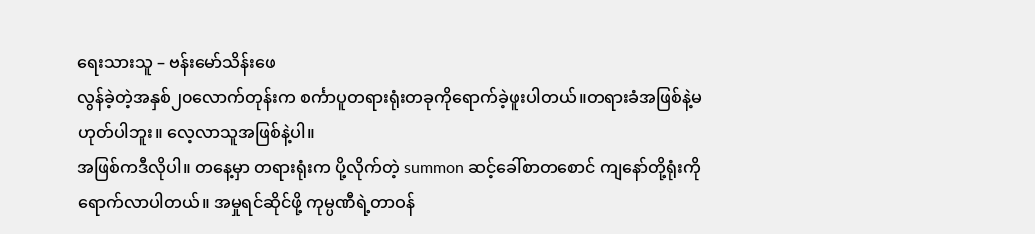ရေးသားသူ – ဗန်းမော်သိန်းဖေ
လွန်ခဲ့တဲ့အနှစ်၂၀လောက်တုန်းက စင်္ကာပူတရားရုံးတခုကိုရောက်ခဲ့ဖူးပါတယ်။တရားခံအဖြစ်နဲ့မဟုတ်ပါဘူး။ လေ့လာသူအဖြစ်နဲ့ပါ။
အဖြစ်ကဒီလိုပါ။ တနေ့မှာ တရားရုံးက ပို့လိုက်တဲ့ summon ဆင့်ခေါ်စာတစောင် ကျနော်တို့ရုံးကိုရောက်လာပါတယ်။ အမှုရင်ဆိုင်ဖို့ ကုမ္ပဏီရဲ့တာဝန်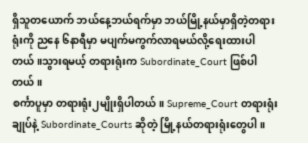ရှိသူတယောက် ဘယ်နေ့ဘယ်ရက်မှာ ဘယ်မြို့နယ်မှာရှိတဲ့တရားရုံးကို ညနေ ၆နာရီမှာ မပျက်မကွက်လာရမယ်လို့ရေးထားပါတယ်။သွားရမယ့် တရားရုံးက Subordinate_Court ဖြစ်ပါတယ်။
စင်္ကာပူမှာ တရားရုံး၂မျိုးရှိပါတယ်။ Supreme_Court တရားရုံးချုပ်နဲ့ Subordinate_Courts ဆိုတဲ့ မြို့နယ်တရားရုံးတွေပါ။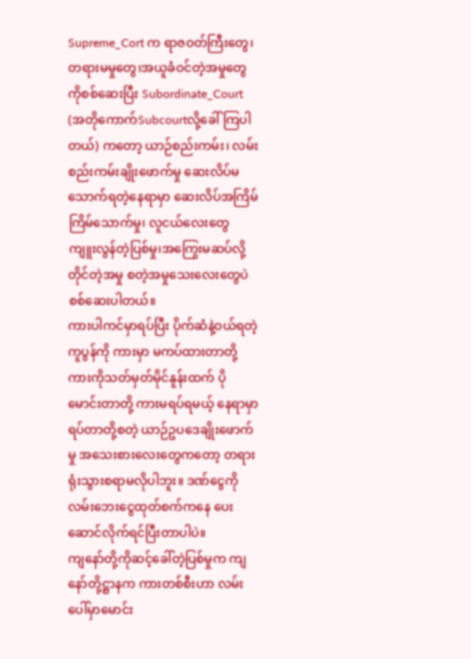Supreme_Cort က ရာဇဝတ်ကြီးတွေ၊တရားမမှုတွေ၊အယူခံဝင်တဲ့အမှုတွေကိုစစ်ဆေးပြီး Subordinate_Court (အတိုကောက်Subcourtလို့ခေါ်ကြပါတယ်) ကတော့ ယာဉ်စည်းကမ်း၊ လမ်းစည်းကမ်းချိုးဖောက်မှု ဆေးလိပ်မသောက်ရတဲ့နေရာမှာ ဆေးလိပ်အကြိမ်ကြိမ်သောက်မှု၊ လူငယ်လေးတွေ ကျူးလွန်တဲ့ပြစ်မှု၊အကြွေးမဆပ်လို့တိုင်တဲ့အမှု စတဲ့အမှုသေးလေးတွေပဲ စစ်ဆေးပါတယ်။
ကားပါကင်မှာရပ်ပြီး ပိုက်ဆံနဲ့ဝယ်ရတဲ့ ကူပွန်ကို ကားမှာ မကပ်ထားတာတို့ ကားကိုသတ်မှတ်မိုင်နူန်းထက် ပိုမောင်းတာတို့ ကားမရပ်ရမယ့် နေရာမှာရပ်တာတို့စတဲ့ ယာဉ်ဥပဒေချိုးဖောက်မှု အသေးစားလေးတွေကတော့ တရားရုံးသွားစရာမလိုပါဘူး။ ဒဏ်ငွေကို လမ်းဘေးငွေထုတ်စက်ကနေ ပေးဆောင်လိုက်ရင်ပြီးတာပါပဲ။
ကျနော်တို့ကိုဆင့်ခေါ်တဲ့ပြစ်မှုက ကျနော်တို့ဋ္ဌာနက ကားတစ်စီးဟာ လမ်းပေါ်မှာမောင်း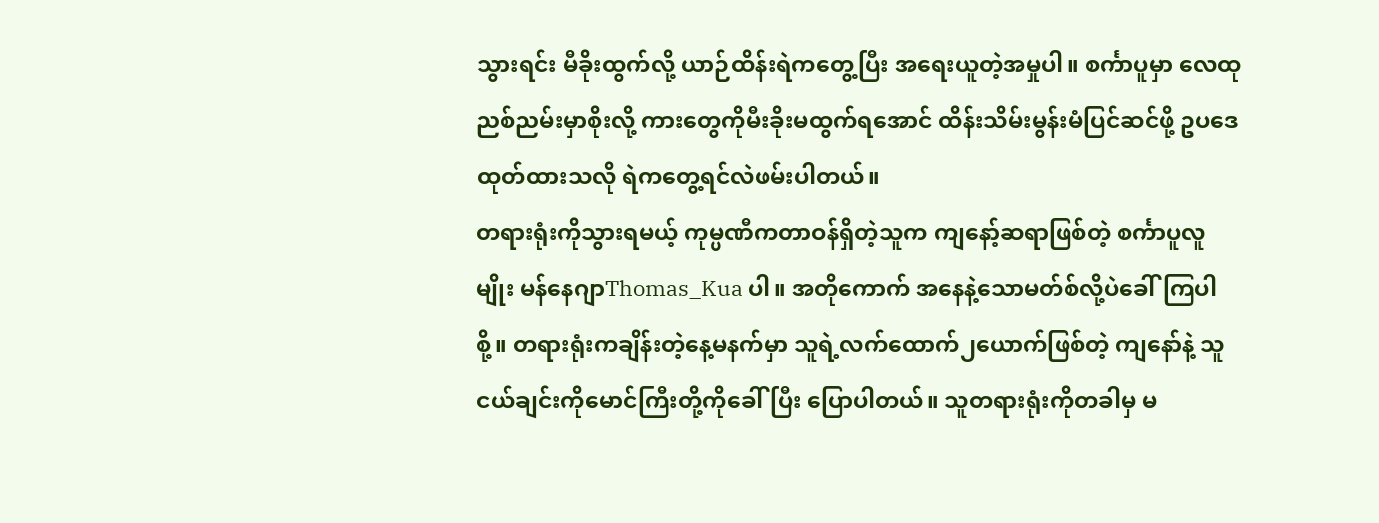သွားရင်း မီခိုးထွက်လို့ ယာဉ်ထိန်းရဲကတွေ့ပြီး အရေးယူတဲ့အမှုပါ။ စင်္ကာပူမှာ လေထုညစ်ညမ်းမှာစိုးလို့ ကားတွေကိုမီးခိုးမထွက်ရအောင် ထိန်းသိမ်းမွန်းမံပြင်ဆင်ဖို့ ဥပဒေထုတ်ထားသလို ရဲကတွေ့ရင်လဲဖမ်းပါတယ်။
တရားရုံးကိုသွားရမယ့် ကုမ္ပဏီကတာဝန်ရှိတဲ့သူက ကျနော့်ဆရာဖြစ်တဲ့ စင်္ကာပူလူမျိုး မန်နေဂျာThomas_Kua ပါ။ အတိုကောက် အနေနဲ့သောမတ်စ်လို့ပဲခေါ်ကြပါစို့။ တရားရုံးကချိန်းတဲ့နေ့မနက်မှာ သူရဲ့လက်ထောက်၂ယောက်ဖြစ်တဲ့ ကျနော်နဲ့ သူငယ်ချင်းကိုမောင်ကြီးတို့ကိုခေါ်ပြီး ပြောပါတယ်။ သူတရားရုံးကိုတခါမှ မ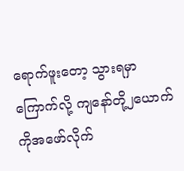ရောက်ဖူးတော့ သွားရမှာကြောက်လို့ ကျနော်တို့၂ယောက်ကိုအဖော်လိုက်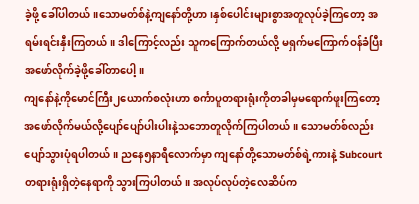ခဲ့ဖို့ ခေါ်ပါတယ်။သောမတ်စ်နဲ့ကျနော်တို့ဟာ၊နှစ်ပေါင်းများစွာအတူလုပ်ခဲ့ကြတော့ အရမ်းရင်းနှီးကြတယ်။ ဒါကြောင့်လည်း သူကကြောက်တယ်လို့ မရှက်မကြောက်ဝန်ခံပြီး အဖော်လိုက်ခဲ့ဖို့ခေါ်တာပေါ့။
ကျနော်နဲ့ကိုမောင်ကြီး၂ယောက်စလုံးဟာ စင်္ကာပူတရားရုံးကိုတခါမှမရောက်ဖူးကြတော့ အဖော်လိုက်မယ်လို့ပျော်ပျော်ပါးပါးနဲ့သဘောတူလိုက်ကြပါတယ်။ သောမတ်စ်လည်း ပျော်သွားပုံရပါတယ်။ ညနေ၅နာရီလောက်မှာ ကျနော်တို့သောမတ်စ်ရဲ့ကားနဲ့ Subcourt တရားရုံးရှိတဲ့နေရာကို သွားကြပါတယ်။ အလုပ်လုပ်တဲ့လေဆိပ်က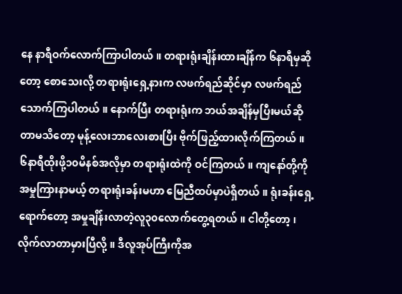နေ နာရီဝက်လောက်ကြာပါတယ်။ တရားရုံးချိန်းထားချိန်က ၆နာရီမှဆိုတော့ စောသေးလို့ တရားရုံးရှေ့နားက လဖက်ရည်ဆိုင်မှာ လဖက်ရည်သောက်ကြပါတယ်။ နောက်ပြီး တရားရုံးက ဘယ်အချိန်မှပြီးမယ်ဆိုတာမသိတော့ မုန့်လေးဘာလေးစားပြီး ဗိုက်ဖြည့်ထားလိုက်ကြတယ်။
၆နာရီထိုးဖို့၁၀မိနစ်အလိုမှာ တရားရုံးထဲကို ဝင်ကြတယ်။ ကျနော်တို့ကို အမှုကြားနာမယ့် တရားရုံးခန်းမဟာ မြေညီထပ်မှာပဲရှိတယ်။ ရုံးခန်းရှေ့ရောက်တော့ အမှုချိန်းလာတဲ့လူ၃၀လောက်တွေ့ရတယ်။ ငါတို့တော့၊လိုက်လာတာမှားပြီလို့။ ဒီလူအုပ်ကြီးကိုအ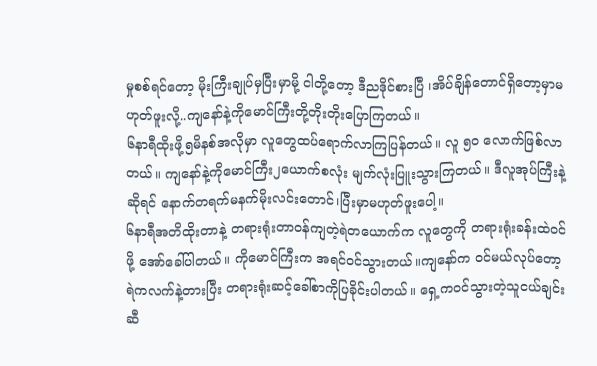မှုစစ်ရင်တော့ မိုးကြီးချုပ်မှပြီးမှာမို့ ငါတို့တော့ ဒီညဒိုင်စားပြီ ၊အိပ်ချိန်တောင်ရှိတော့မှာမဟုတ်ဖူးလို့..ကျနော်နဲ့ကိုမောင်ကြီးတို့တိုးတိုးပြောကြတယ်။
၆နာရီထိုးဖို့၅မိနစ်အလိုမှာ လူတွေထပ်ရောက်လာကြပြန်တယ်။ လူ ၅၀ လောက်ဖြစ်လာတယ်။ ကျနော်နဲ့ကိုမောင်ကြီး၂ယောက်စလုံး မျက်လုံးပြူးသွားကြတယ်။ ဒီလူအုပ်ကြီးနဲ့ဆိုရင် နောက်တရက်မနက်မိုးလင်းတောင်၊ပြီးမှာမဟုတ်ဖူးပေါ့။
၆နာရီအတိထိုးတာနဲ့ တရားရုံးတာဝန်ကျတဲ့ရဲတယောက်က လူတွေကို တရားရုံးခန်းထဲဝင်ဖို့ အော်ခေါ်ပါတယ်။ ကိုမောင်ကြီးက အရင်ဝင်သွားတယ်။ကျနော်က ဝင်မယ်လုပ်တော့ ရဲကလက်နဲ့တားပြီး တရားရုံးဆင့်ခေါ်စာကိုပြခိုင်းပါတယ်။ ရှေ့ကဝင်သွားတဲ့သူငယ်ချင်းဆီ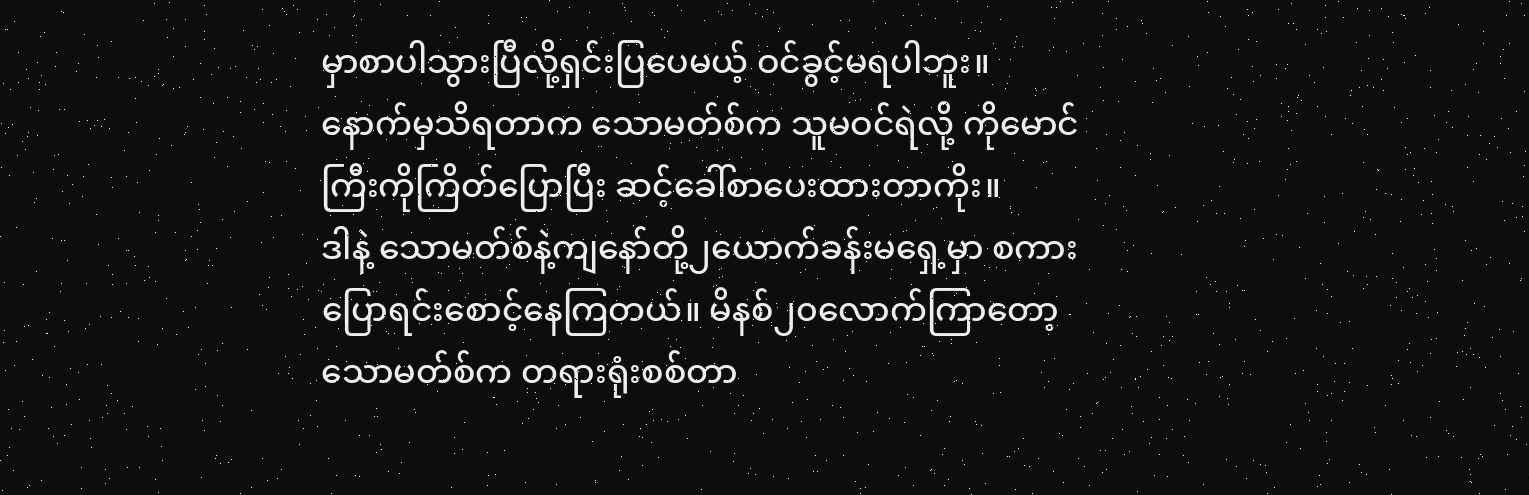မှာစာပါသွားပြီလို့ရှင်းပြပေမယ့် ဝင်ခွင့်မရပါဘူး။ နောက်မှသိရတာက သောမတ်စ်က သူမဝင်ရဲလို့ ကိုမောင်ကြီးကိုကြိတ်ပြောပြီး ဆင့်ခေါ်စာပေးထားတာကိုး။
ဒါနဲ့ သောမတ်စ်နဲ့ကျနော်တို့၂ယောက်ခန်းမရှေ့မှာ စကားပြောရင်းစောင့်နေကြတယ်။ မိနစ်၂၀လောက်ကြာတော့ သောမတ်စ်က တရားရုံးစစ်တာ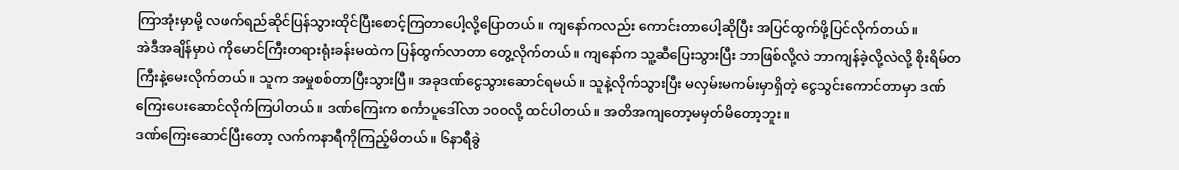ကြာအုံးမှာမို့ လဖက်ရည်ဆိုင်ပြန်သွားထိုင်ပြီးစောင့်ကြတာပေါ့လို့ပြောတယ်။ ကျနော်ကလည်း ကောင်းတာပေါ့ဆိုပြီး အပြင်ထွက်ဖို့ပြင်လိုက်တယ်။
အဲဒီအချိန်မှာပဲ ကိုမောင်ကြီးတရားရုံးခန်းမထဲက ပြန်ထွက်လာတာ တွေ့လိုက်တယ်။ ကျနော်က သူ့ဆီပြေးသွားပြီး ဘာဖြစ်လို့လဲ ဘာကျန်ခဲ့လို့လဲလို့ စိုးရိမ်တကြီးနဲ့မေးလိုက်တယ်။ သူက အမှုစစ်တာပြီးသွားပြီ။ အခုဒဏ်ငွေသွားဆောင်ရမယ်။ သူနဲ့လိုက်သွားပြီး မလှမ်းမကမ်းမှာရှိတဲ့ ငွေသွင်းကောင်တာမှာ ဒဏ်ကြေးပေးဆောင်လိုက်ကြပါတယ်။ ဒဏ်ကြေးက စင်္ကာပူဒေါ်လာ ၁၀၀လို့ ထင်ပါတယ်။ အတိအကျတော့မမှတ်မိတော့ဘူး။
ဒဏ်ကြေးဆောင်ပြီးတော့ လက်ကနာရီကိုကြည့်မိတယ်။ ၆နာရီခွဲ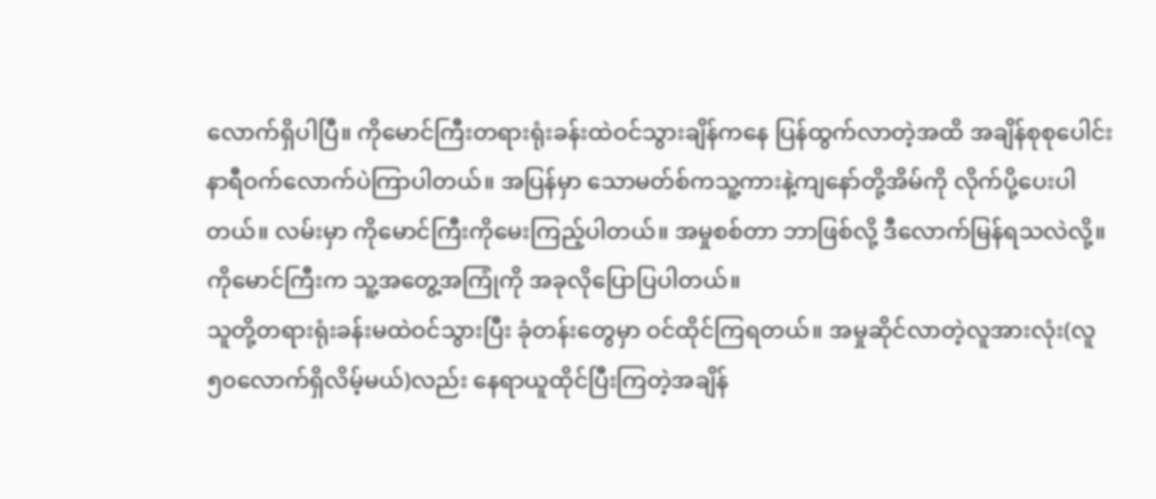လောက်ရှိပါပြီ။ ကိုမောင်ကြီးတရားရုံးခန်းထဲဝင်သွားချိန်ကနေ ပြန်ထွက်လာတဲ့အထိ အချိန်စုစုပေါင်းနာရီဝက်လောက်ပဲကြာပါတယ်။ အပြန်မှာ သောမတ်စ်ကသူ့ကားနဲ့ကျနော်တို့အိမ်ကို လိုက်ပို့ပေးပါတယ်။ လမ်းမှာ ကိုမောင်ကြီးကိုမေးကြည့်ပါတယ်။ အမှုစစ်တာ ဘာဖြစ်လို့ ဒီလောက်မြန်ရသလဲလို့။ ကိုမောင်ကြီးက သူ့အတွေ့အကြုံကို အခုလိုပြောပြပါတယ်။
သူတို့တရားရုံးခန်းမထဲဝင်သွားပြီး ခုံတန်းတွေမှာ ဝင်ထိုင်ကြရတယ်။ အမှုဆိုင်လာတဲ့လူအားလုံး(လူ၅၀လောက်ရှိလိမ့်မယ်)လည်း နေရာယူထိုင်ပြီးကြတဲ့အချိန်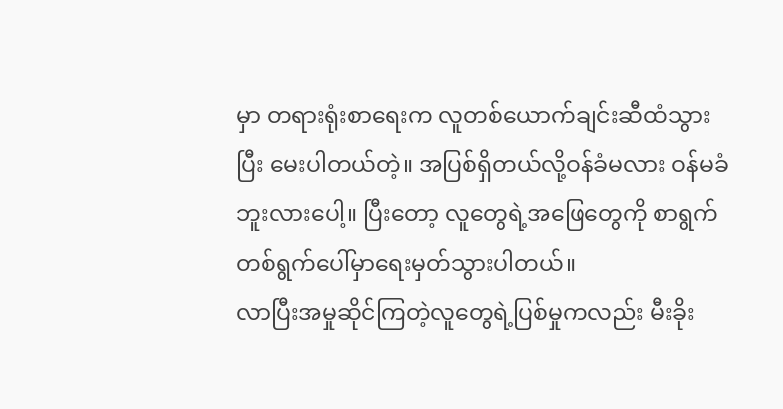မှာ တရားရုံးစာရေးက လူတစ်ယောက်ချင်းဆီထံသွားပြီး မေးပါတယ်တဲ့။ အပြစ်ရှိတယ်လို့ဝန်ခံမလား ဝန်မခံဘူးလားပေါ့။ ပြီးတော့ လူတွေရဲ့အဖြေတွေကို စာရွက်တစ်ရွက်ပေါ်မှာရေးမှတ်သွားပါတယ်။
လာပြီးအမှုဆိုင်ကြတဲ့လူတွေရဲ့ပြစ်မှုကလည်း မီးခိုး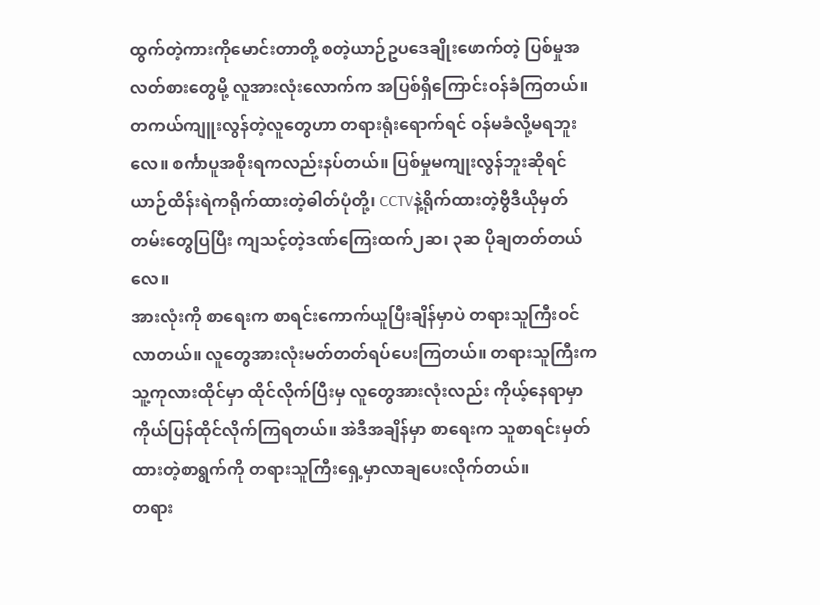ထွက်တဲ့ကားကိုမောင်းတာတို့ စတဲ့ယာဉ်ဥပဒေချိုးဖောက်တဲ့ ပြစ်မှုအလတ်စားတွေမို့ လူအားလုံးလောက်က အပြစ်ရှိကြောင်းဝန်ခံကြတယ်။ တကယ်ကျူးလွန်တဲ့လူတွေဟာ တရားရုံးရောက်ရင် ဝန်မခံလို့မရဘူးလေ။ စင်္ကာပူအစိုးရကလည်းနပ်တယ်။ ပြစ်မှုမကျုးလွန်ဘူးဆိုရင် ယာဉ်ထိန်းရဲကရိုက်ထားတဲ့ဓါတ်ပုံတို့၊ CCTVနဲ့ရိုက်ထားတဲ့ဗွီဒီယိုမှတ်တမ်းတွေပြပြီး ကျသင့်တဲ့ဒဏ်ကြေးထက်၂ဆ၊ ၃ဆ ပိုချတတ်တယ်လေ။
အားလုံးကို စာရေးက စာရင်းကောက်ယူပြီးချိန်မှာပဲ တရားသူကြီးဝင်လာတယ်။ လူတွေအားလုံးမတ်တတ်ရပ်ပေးကြတယ်။ တရားသူကြီးကသူ့ကုလားထိုင်မှာ ထိုင်လိုက်ပြီးမှ လူတွေအားလုံးလည်း ကိုယ့်နေရာမှာကိုယ်ပြန်ထိုင်လိုက်ကြရတယ်။ အဲဒီအချိန်မှာ စာရေးက သူစာရင်းမှတ်ထားတဲ့စာရွက်ကို တရားသူကြီးရှေ့မှာလာချပေးလိုက်တယ်။
တရား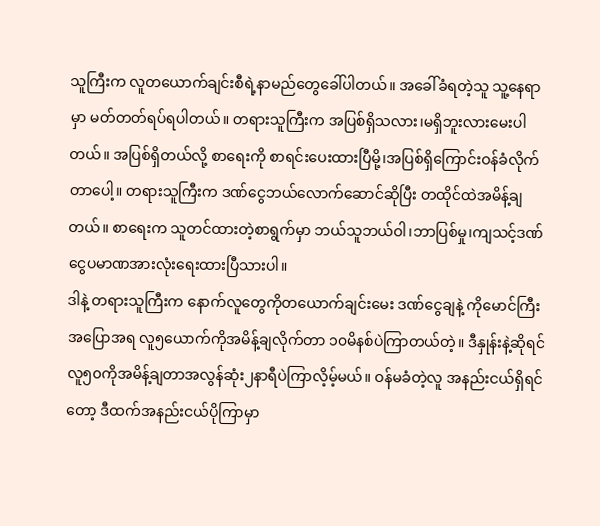သူကြီးက လူတယောက်ချင်းစီရဲ့နာမည်တွေခေါ်ပါတယ်။ အခေါ်ခံရတဲ့သူ သူ့နေရာမှာ မတ်တတ်ရပ်ရပါတယ်။ တရားသူကြီးက အပြစ်ရှိသလား၊မရှိဘူးလားမေးပါတယ်။ အပြစ်ရှိတယ်လို့ စာရေးကို စာရင်းပေးထားပြီမို့၊အပြစ်ရှိကြောင်းဝန်ခံလိုက်တာပေါ့။ တရားသူကြီးက ဒဏ်ငွေဘယ်လောက်ဆောင်ဆိုပြီး တထိုင်ထဲအမိန့်ချတယ်။ စာရေးက သူတင်ထားတဲ့စာရွက်မှာ ဘယ်သူဘယ်ဝါ၊ဘာပြစ်မှု၊ကျသင့်ဒဏ်ငွေပမာဏအားလုံးရေးထားပြီသားပါ။
ဒါနဲ့ တရားသူကြီးက နောက်လူတွေကိုတယောက်ချင်းမေး ဒဏ်ငွေချနဲ့ ကိုမောင်ကြီးအပြောအရ လူ၅ယောက်ကိုအမိန့်ချလိုက်တာ ၁၀မိနစ်ပဲကြာတယ်တဲ့။ ဒီနှုန်းနဲ့ဆိုရင် လူ၅၀ကိုအမိန့်ချတာအလွန်ဆုံး၂နာရီပဲကြာလိ့မ့်မယ်။ ဝန်မခံတဲ့လူ အနည်းငယ်ရှိရင်တော့ ဒီထက်အနည်းငယ်ပိုကြာမှာ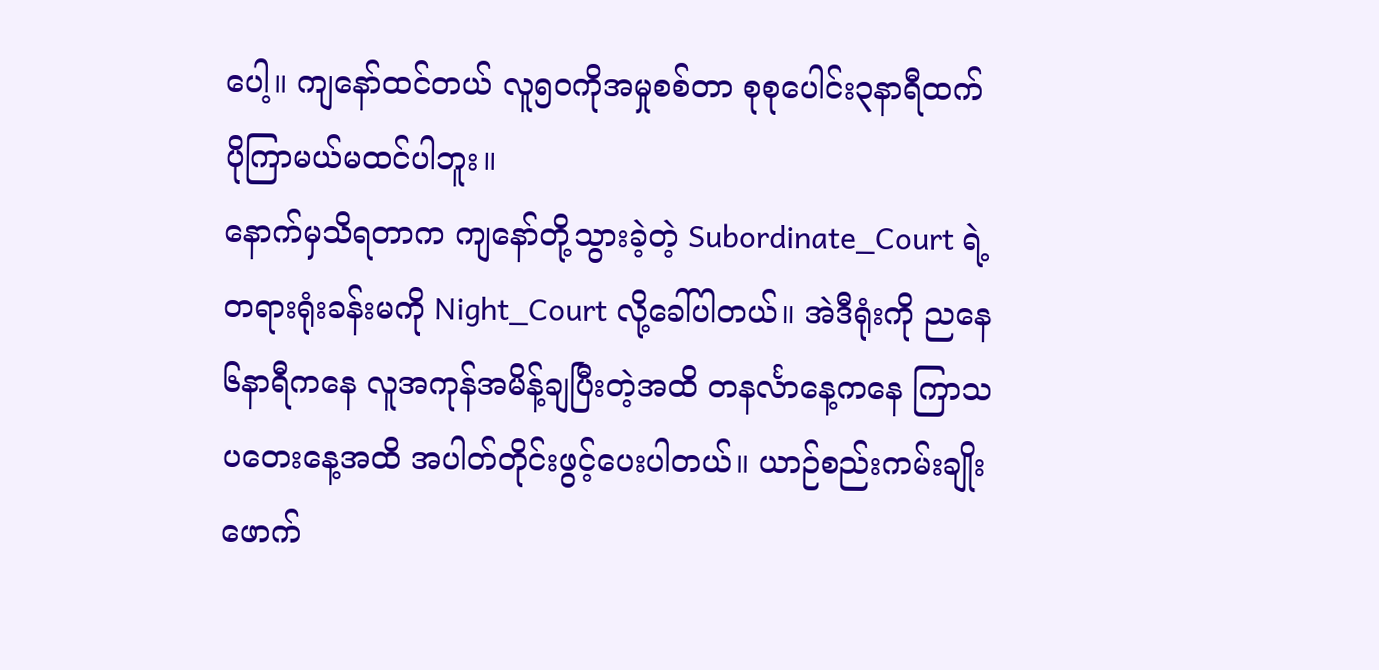ပေါ့။ ကျနော်ထင်တယ် လူ၅၀ကိုအမှုစစ်တာ စုစုပေါင်း၃နာရီထက်ပိုကြာမယ်မထင်ပါဘူး။
နောက်မှသိရတာက ကျနော်တို့သွားခဲ့တဲ့ Subordinate_Court ရဲ့တရားရုံးခန်းမကို Night_Court လို့ခေါ်ပါတယ်။ အဲဒီရုံးကို ညနေ၆နာရီကနေ လူအကုန်အမိန့်ချပြီးတဲ့အထိ တနင်္လာနေ့ကနေ ကြာသပတေးနေ့အထိ အပါတ်တိုင်းဖွင့်ပေးပါတယ်။ ယာဉ်စည်းကမ်းချိုးဖောက်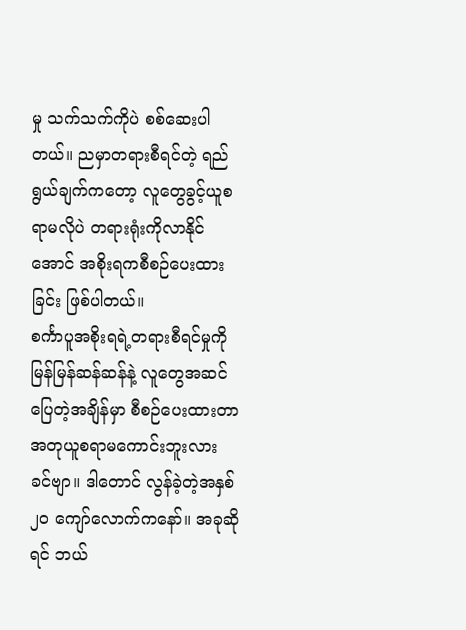မှု သက်သက်ကိုပဲ စစ်ဆေးပါတယ်။ ညမှာတရားစီရင်တဲ့ ရည်ရွယ်ချက်ကတော့ လူတွေခွင့်ယူစရာမလိုပဲ တရားရုံးကိုလာနိုင်အောင် အစိုးရကစီစဉ်ပေးထားခြင်း ဖြစ်ပါတယ်။
စင်္ကာပူအစိုးရရဲ့တရားစီရင်မှုကို မြန်မြန်ဆန်ဆန်နဲ့ လူတွေအဆင်ပြေတဲ့အချိန်မှာ စီစဉ်ပေးထားတာ အတုယူစရာမကောင်းဘူးလား ခင်ဗျာ။ ဒါတောင် လွန်ခဲ့တဲ့အနှစ်၂၀ ကျော်လောက်ကနော်။ အခုဆိုရင် ဘယ်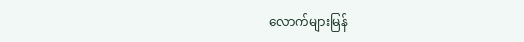လောက်များမြန်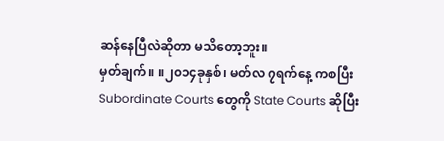ဆန်နေပြီလဲဆိုတာ မသိတော့ဘူး။
မှတ်ချက်။ ။၂၀၁၄ခုနှစ်၊ မတ်လ ၇ရက်နေ့ ကစပြီး Subordinate Courts တွေကို State Courts ဆိုပြီး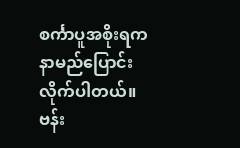စင်္ကာပူအစိုးရက နာမည်ပြောင်းလိုက်ပါတယ်။
ဗန်း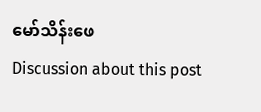မော်သိန်းဖေ
Discussion about this post